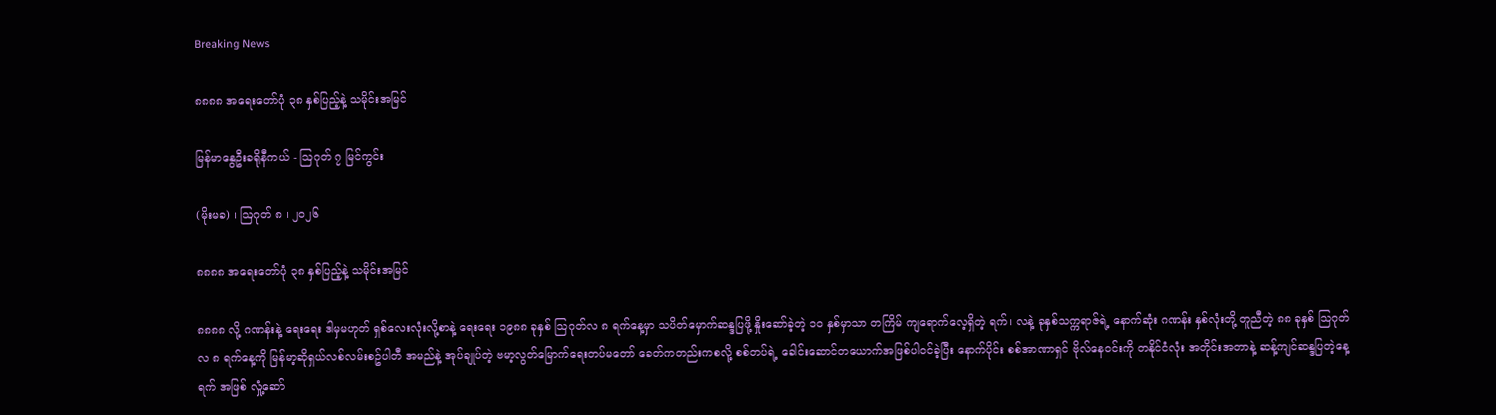Breaking News

၈၈၈၈ အရေးတော်ပုံ ၃၈ နှစ်ပြည့်နဲ့ သမိုင်းအမြင်

မြန်မာနွေဦးခရိုနီကယ် - ဩဂုတ် ၇ မြင်ကွင်း

(မိုးမခ) ၊ ဩဂုတ် ၈ ၊ ၂၀၂၆

၈၈၈၈ အရေးတော်ပုံ ၃၈ နှစ်ပြည့်နဲ့ သမိုင်းအမြင်

၈၈၈၈ လို့ ဂဏန်းနဲ့ ရေးရေး ဒါမှမဟုတ် ရှစ်လေးလုံးလို့စာနဲ့ ရေးရေး ၁၉၈၈ ခုနှစ် သြဂုတ်လ ၈ ရက်နေ့မှာ သပိတ်မှောက်ဆန္ဒပြဖို့ နှိုးဆော်ခဲ့တဲ့ ၁၀ နှစ်မှာသာ တကြိမ် ကျရောက်လေ့ရှိတဲ့ ရက်၊ လနဲ့ ခုနှစ်သက္ကရာဇ်ရဲ့ နောက်ဆုံး ဂဏန်း နှစ်လုံးတို့ တူညီတဲ့ ၈၈ ခုနှစ် သြဂုတ်လ ၈ ရက်နေ့ကို မြန်မာ့ဆိုရှယ်လစ်လမ်းစဥ်ပါတီ အမည်နဲ့ အုပ်ချုပ်တဲ့ ဗမာ့လွတ်မြောက်ရေးတပ်မတော် ခေတ်ကတည်းကစလို့ စစ်တပ်ရဲ့ ခေါင်းဆောင်တယောက်အဖြစ်ပါဝင်ခဲ့ပြီး နောက်ပိုင်း စစ်အာဏာရှင် ဗိုလ်နေဝင်းကို တနိုင်ငံလုံး အတိုင်းအတာနဲ့ ဆန့်ကျင်ဆန္ဒပြတဲ့နေ့ရက် အဖြစ် လှုံ့ဆော်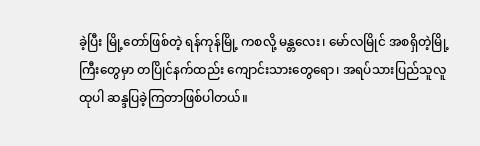ခဲ့ပြီး မြို့တော်ဖြစ်တဲ့ ရန်ကုန်မြို့ ကစလို့ မန္တလေး၊ မော်လမြိုင် အစရှိတဲ့မြို့ကြီးတွေမှာ တပြိုင်နက်ထည်း ကျောင်းသားတွေရော၊ အရပ်သားပြည်သူလူထုပါ ဆန္ဒပြခဲ့ကြတာဖြစ်ပါတယ်။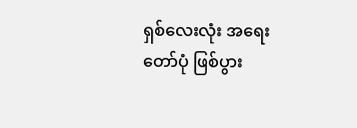ရှစ်လေးလုံး အရေးတော်ပုံ ဖြစ်ပွား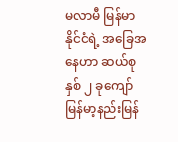မလာမီ မြန်မာနိုင်ငံရဲ့ အခြေအနေဟာ ဆယ်စုနှစ် ၂ ခုကျော် မြန်မာ့နည်းမြန်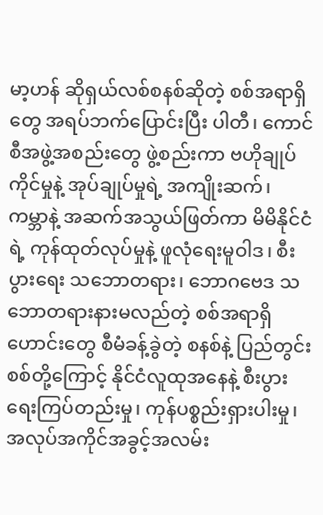မာ့ဟန် ဆိုရှယ်လစ်စနစ်ဆိုတဲ့ စစ်အရာရှိတွေ အရပ်ဘက်ပြောင်းပြီး ပါတီ၊ ကောင်စီအဖွဲ့အစည်းတွေ ဖွဲ့စည်းကာ ဗဟိုချုပ်ကိုင်မှုနဲ့ အုပ်ချုပ်မှုရဲ့ အကျိုးဆက်၊ ကမ္ဘာနဲ့ အဆက်အသွယ်ဖြတ်ကာ မိမိနိုင်ငံရဲ့ ကုန်ထုတ်လုပ်မှုနဲ့ ဖူလုံရေးမူဝါဒ၊ စီးပွားရေး သဘောတရား၊ ဘောဂဗေဒ သဘောတရားနားမလည်တဲ့ စစ်အရာရှိဟောင်းတွေ စီမံခန့်ခွဲတဲ့ စနစ်နဲ့ ပြည်တွင်းစစ်တို့ကြောင့် နိုင်ငံလူထုအနေနဲ့ စီးပွားရေးကြပ်တည်းမှု၊ ကုန်ပစ္စည်းရှားပါးမှု၊ အလုပ်အကိုင်အခွင့်အလမ်း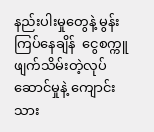နည်းပါးမှုတွေနဲ့ မွန်းကြပ်နေချိန်  ငွေစက္ကူ ဖျက်သိမ်းတဲ့လုပ်ဆောင်မှုနဲ့ ကျောင်းသား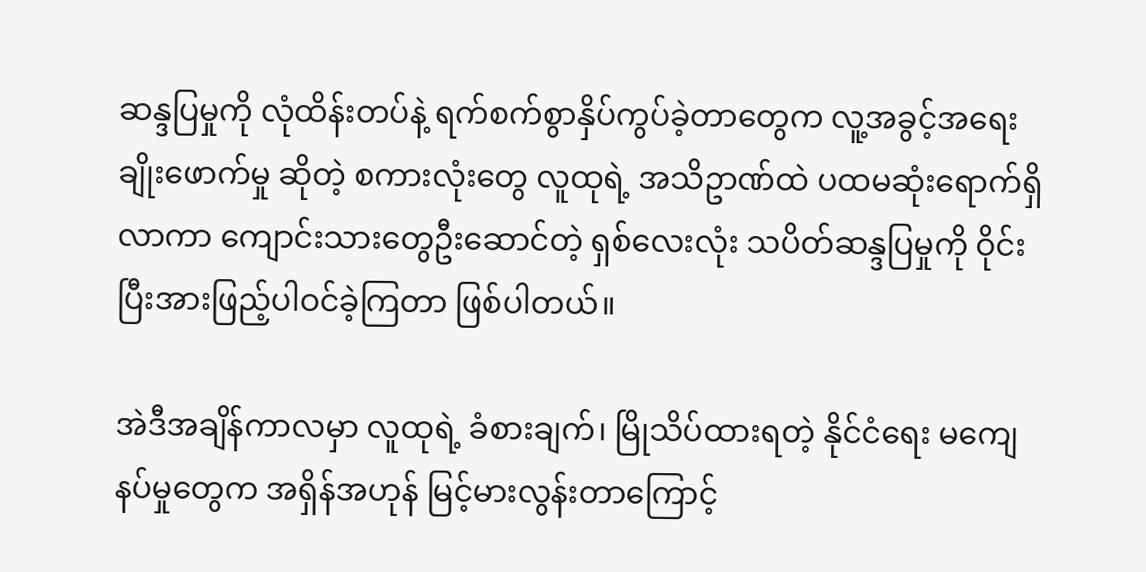ဆန္ဒပြမှုကို လုံထိန်းတပ်နဲ့ ရက်စက်စွာနှိပ်ကွပ်ခဲ့တာတွေက လူ့အခွင့်အရေးချိုးဖောက်မှု ဆိုတဲ့ စကားလုံးတွေ လူထုရဲ့ အသိဥာဏ်ထဲ ပထမဆုံးရောက်ရှိလာကာ ကျောင်းသားတွေဦးဆောင်တဲ့ ရှစ်လေးလုံး သပိတ်ဆန္ဒပြမှုကို ဝိုင်းပြီးအားဖြည့်ပါဝင်ခဲ့ကြတာ ဖြစ်ပါတယ်။

အဲဒီအချိန်ကာလမှာ လူထုရဲ့ ခံစားချက်၊ မြိုသိပ်ထားရတဲ့ နိုင်ငံရေး မကျေနပ်မှုတွေက အရှိန်အဟုန် မြင့်မားလွန်းတာကြောင့်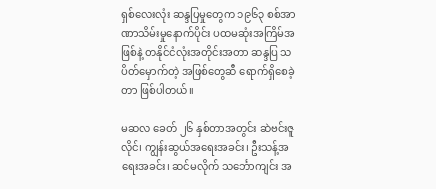ရှစ်လေးလုံး ဆန္ဒပြမှုတွေက ၁၉၆၃ စစ်အာဏာသိမ်းမှုနောက်ပိုင်း ပထမဆုံးအကြိမ်အဖြစ်နဲ့ တနိုင်ငံလုံးအတိုင်းအတာ ဆန္ဒပြ သပိတ်မှောက်တဲ့ အဖြစ်တွေဆီ ရောက်ရှိစေခဲ့တာ ဖြစ်ပါတယ်။

မဆလ ခေတ် ၂၆ နှစ်တာအတွင်း ဆဲဗင်းဇူလိုင်၊ ကျွန်းဆွယ်အရေးအခင်း၊ ဦးသန့်အရေးအခင်း၊ ဆင်မလိုက် သင်္ဘောကျင်း အ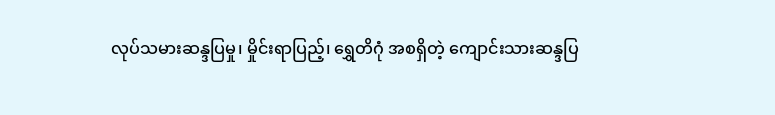လုပ်သမားဆန္ဒပြမှု၊ မှိုင်းရာပြည့်၊ ရွှေတိဂုံ အစရှိတဲ့ ကျောင်းသားဆန္ဒပြ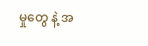မှုတွေ နဲ့ အ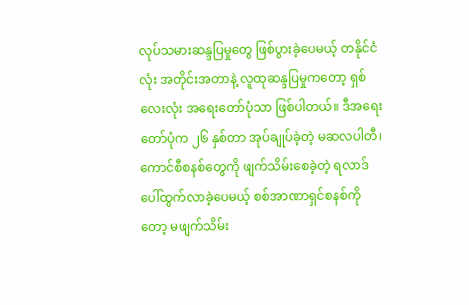လုပ်သမားဆန္ဒပြမှုတွေ ဖြစ်ပွားခဲ့ပေမယ့် တနိုင်ငံလုံး အတိုင်းအတာနဲ့ လူထုဆန္ဒပြမှုကတော့ ရှစ်လေးလုံး အရေးတော်ပုံသာ ဖြစ်ပါတယ်။ ဒီအရေးတော်ပုံက ၂၆ နှစ်တာ အုပ်ချုပ်ခဲ့တဲ့ မဆလပါတီ၊ ကောင်စီစနစ်တွေကို ဖျက်သိမ်းစေခဲ့တဲ့ ရလာဒ် ပေါ်ထွက်လာခဲ့ပေမယ့် စစ်အာဏာရှင်စနစ်ကိုတော့ မဖျက်သိမ်း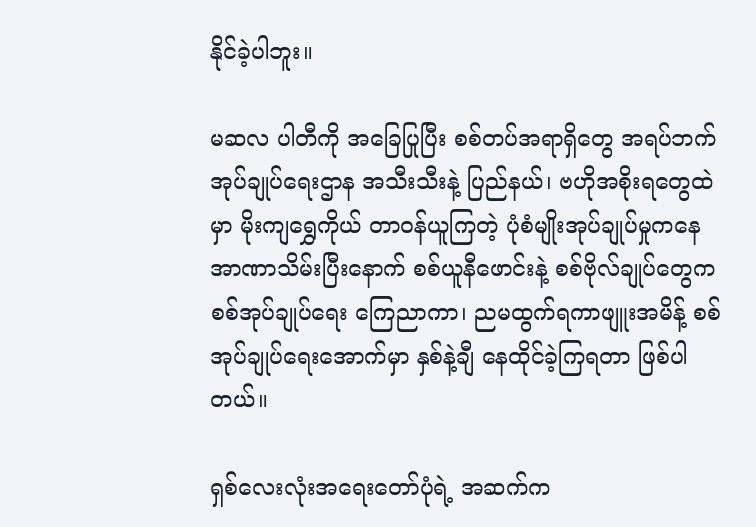နိုင်ခဲ့ပါဘူး။

မဆလ ပါတီကို အခြေပြုပြီး စစ်တပ်အရာရှိတွေ အရပ်ဘက်အုပ်ချုပ်ရေးဌာန အသီးသီးနဲ့ ပြည်နယ်၊ ဗဟိုအစိုးရတွေထဲမှာ မိုးကျရွှေကိုယ် တာဝန်ယူကြတဲ့ ပုံစံမျိုးအုပ်ချုပ်မှုကနေ အာဏာသိမ်းပြီးနောက် စစ်ယူနီဖောင်းနဲ့ စစ်ဗိုလ်ချုပ်တွေက စစ်အုပ်ချုပ်ရေး ကြေညာကာ၊ ညမထွက်ရကာဖျူးအမိန့် စစ်အုပ်ချုပ်ရေးအောက်မှာ နှစ်နဲ့ချီ နေထိုင်ခဲ့ကြရတာ ဖြစ်ပါတယ်။

ရှစ်လေးလုံးအရေးတော်ပုံရဲ့ အဆက်က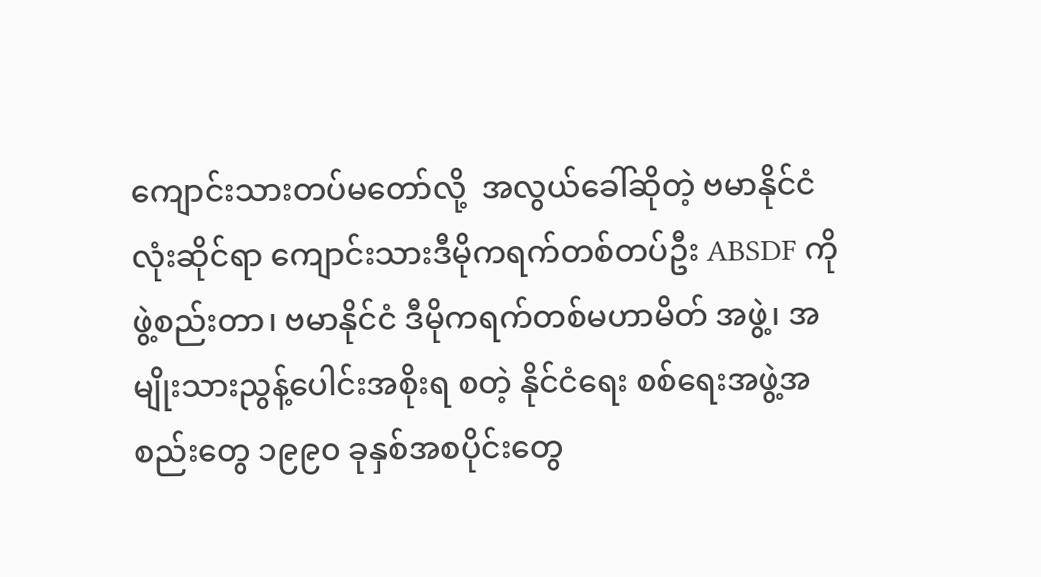ကျောင်းသားတပ်မတော်လို့  အလွယ်ခေါ်ဆိုတဲ့ ဗမာနိုင်ငံလုံးဆိုင်ရာ ကျောင်းသားဒီမိုကရက်တစ်တပ်ဦး ABSDF ကို ဖွဲ့စည်းတာ၊ ဗမာနိုင်ငံ ဒီမိုကရက်တစ်မဟာမိတ် အဖွဲ့၊ အမျိုးသားညွန့်ပေါင်းအစိုးရ စတဲ့ နိုင်ငံရေး စစ်ရေးအဖွဲ့အစည်းတွေ ၁၉၉၀ ခုနှစ်အစပိုင်းတွေ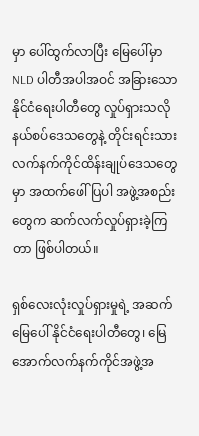မှာ ပေါ်ထွက်လာပြီး မြေပေါ်မှာ NLD ပါတီအပါအဝင် အခြားသော နိုင်ငံရေးပါတီတွေ လှုပ်ရှားသလို နယ်စပ်ဒေသတွေနဲ့ တိုင်းရင်းသားလက်နက်ကိုင်ထိန်းချုပ်ဒေသတွေမှာ အထက်ဖေါ်ပြပါ အဖွဲ့အစည်းတွေက ဆက်လက်လှုပ်ရှားခဲ့ကြတာ ဖြစ်ပါတယ်။

ရှစ်လေးလုံးလှုပ်ရှားမှုရဲ့ အဆက် မြေပေါ် နိုင်ငံရေးပါတီတွေ၊ မြေအောက်လက်နက်ကိုင်အဖွဲ့အ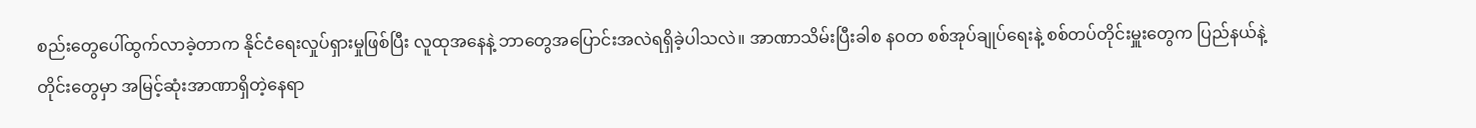စည်းတွေပေါ်ထွက်လာခဲ့တာက နိုင်ငံရေးလှုပ်ရှားမှုဖြစ်ပြီး လူထုအနေနဲ့ ဘာတွေအပြောင်းအလဲရရှိခဲ့ပါသလဲ။ အာဏာသိမ်းပြီးခါစ နဝတ စစ်အုပ်ချုပ်ရေးနဲ့ စစ်တပ်တိုင်းမှူးတွေက ပြည်နယ်နဲ့ တိုင်းတွေမှာ အမြင့်ဆုံးအာဏာရှိတဲ့နေရာ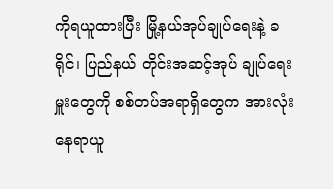ကိုရယူထားပြီး မြို့နယ်အုပ်ချုပ်ရေးနဲ့ ခရိုင်၊ ပြည်နယ် တိုင်းအဆင့်အုပ် ချုပ်ရေးမှူးတွေကို စစ်တပ်အရာရှိတွေက အားလုံးနေရာယူ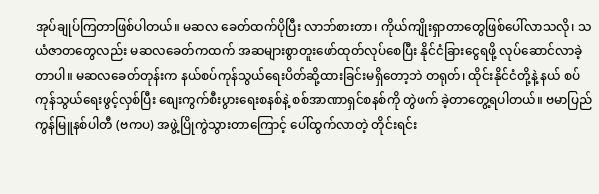အုပ်ချုပ်ကြတာဖြစ်ပါတယ်။ မဆလ ခေတ်ထက်ပိုပြီး လာဘ်စားတာ၊ ကိုယ်ကျိုးရှာတာတွေဖြစ်ပေါ်လာသလို၊ သယံဇာတတွေလည်း မဆလခေတ်ကထက် အဆများစွာတူးဖော်ထုတ်လုပ်စေပြီး နိုင်ငံခြားငွေရဖို့ လုပ်ဆောင်လာခဲ့တာပါ။ မဆလခေတ်တုန်းက နယ်စပ်ကုန်သွယ်ရေးပိတ်ဆို့ထားခြင်းမရှိတော့ဘဲ တရုတ်၊ ထိုင်းနိုင်ငံတို့နဲ့ နယ် စပ်ကုန်သွယ်ရေးဖွင့်လှစ်ပြီး စျေးကွက်စီးပွားရေးစနစ်နဲ့ စစ်အာဏာရှင်စနစ်ကို တွဲဖက် ခဲ့တာတွေ့ရပါတယ်။ ဗမာပြည်ကွန်မြူနစ်ပါတီ (ဗကပ) အဖွဲ့ပြိုကွဲသွားတာကြောင့် ပေါ်ထွက်လာတဲ့ တိုင်းရင်း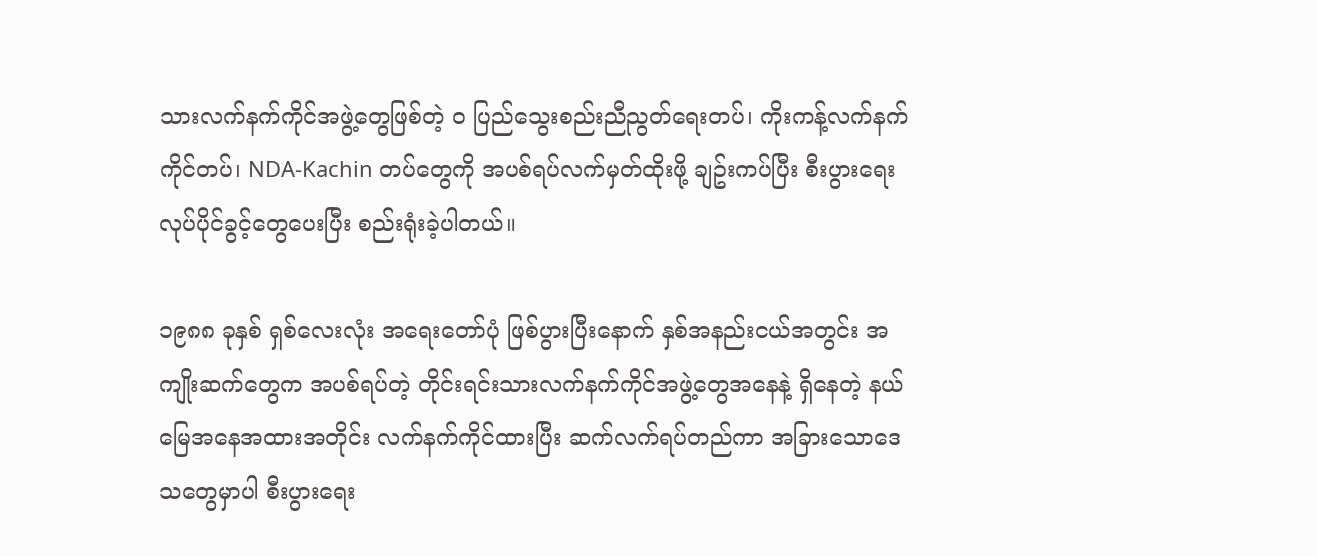သားလက်နက်ကိုင်အဖွဲ့တွေဖြစ်တဲ့ ဝ ပြည်သွေးစည်းညီညွတ်ရေးတပ်၊ ကိုးကန့်လက်နက်ကိုင်တပ်၊ NDA-Kachin တပ်တွေကို အပစ်ရပ်လက်မှတ်ထိုးဖို့ ချဥ်းကပ်ပြီး စီးပွားရေးလုပ်ပိုင်ခွင့်တွေပေးပြီး စည်းရုံးခဲ့ပါတယ်။

၁၉၈၈ ခုနှစ် ရှစ်လေးလုံး အရေးတော်ပုံ ဖြစ်ပွားပြီးနောက် နှစ်အနည်းငယ်အတွင်း အကျိုးဆက်တွေက အပစ်ရပ်တဲ့ တိုင်းရင်းသားလက်နက်ကိုင်အဖွဲ့တွေအနေနဲ့ ရှိနေတဲ့ နယ်မြေအနေအထားအတိုင်း လက်နက်ကိုင်ထားပြီး ဆက်လက်ရပ်တည်ကာ အခြားသောဒေသတွေမှာပါ စီးပွားရေး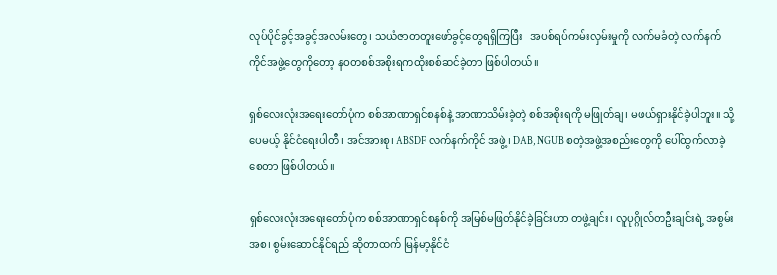လုပ်ပိုင်ခွင့်အခွင့်အလမ်းတွေ၊ သယံဇာတတူးဖော်ခွင့်တွေရရှိကြပြီး   အပစ်ရပ်ကမ်းလှမ်းမှုကို လက်မခံတဲ့ လက်နက်ကိုင်အဖွဲ့တွေကိုတော့ နဝတစစ်အစိုးရကထိုးစစ်ဆင်ခဲ့တာ ဖြစ်ပါတယ်။

ရှစ်လေးလုံးအရေးတော်ပုံက စစ်အာဏာရှင်စနစ်နဲ့ အာဏာသိမ်းခဲ့တဲ့ စစ်အစိုးရကို မဖြုတ်ချ၊ မဖယ်ရှားနိုင်ခဲ့ပါဘူး။ သို့ပေမယ့် နိုင်ငံရေးပါတီ၊ အင်အားစု၊ ABSDF လက်နက်ကိုင် အဖွဲ့၊ DAB, NGUB စတဲ့အဖွဲ့အစည်းတွေကို ပေါ်ထွက်လာခဲ့စေတာ ဖြစ်ပါတယ်။

ရှစ်လေးလုံးအရေးတော်ပုံက စစ်အာဏာရှင်စနစ်ကို အမြစ်မဖြတ်နိုင်ခဲ့ခြင်းဟာ တဖွဲ့ချင်း၊ လူပုဂ္ဂိုလ်တဦးချင်းရဲ့ အစွမ်းအစ၊ စွမ်းဆောင်နိုင်ရည် ဆိုတာထက် မြန်မာ့နိုင်ငံ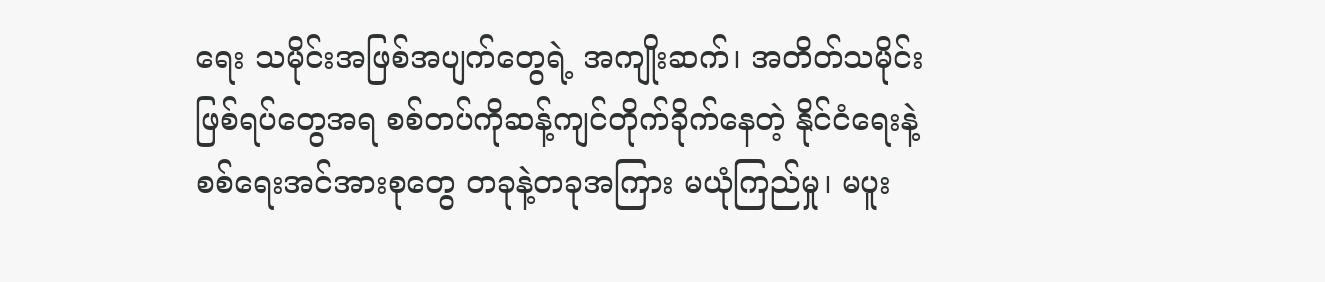ရေး သမိုင်းအဖြစ်အပျက်တွေရဲ့ အကျိုးဆက်၊ အတိတ်သမိုင်းဖြစ်ရပ်တွေအရ စစ်တပ်ကိုဆန့်ကျင်တိုက်ခိုက်နေတဲ့ နိုင်ငံရေးနဲ့ စစ်ရေးအင်အားစုတွေ တခုနဲ့တခုအကြား မယုံကြည်မှု၊ မပူး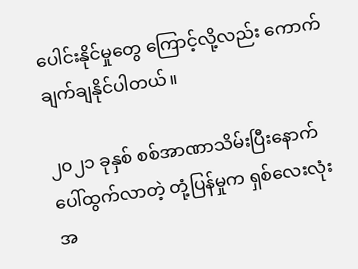ပေါင်းနိုင်မှုတွေ ကြောင့်လို့လည်း ကောက်ချက်ချနိုင်ပါတယ်။

၂၀၂၁ ခုနှစ် စစ်အာဏာသိမ်းပြီးနောက်ပေါ်ထွက်လာတဲ့ တုံ့ပြန်မှုက ရှစ်လေးလုံး အ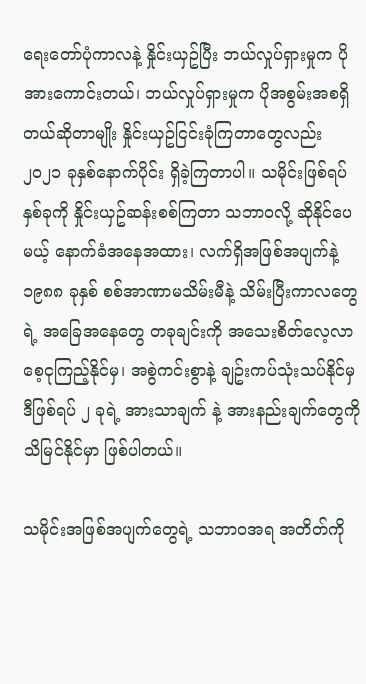ရေးတော်ပုံကာလနဲ့ နှိုင်းယှဥ်ပြီး ဘယ်လှုပ်ရှားမှုက ပိုအားကောင်းတယ်၊ ဘယ်လှုပ်ရှားမှုက ပိုအစွမ်းအစရှိတယ်ဆိုတာမျိုး နှိုင်းယှဥ်ငြင်းခုံကြတာတွေလည်း ၂၀၂၁ ခုနှစ်နောက်ပိုင်း ရှိခဲ့ကြတာပါ။ သမိုင်းဖြစ်ရပ်နှစ်ခုကို နှိုင်းယှဥ်ဆန်းစစ်ကြတာ သဘာဝလို့ ဆိုနိုင်ပေမယ့် နောက်ခံအနေအထား၊ လက်ရှိအဖြစ်အပျက်နဲ့ ၁၉၈၈ ခုနှစ် စစ်အာဏာမသိမ်းမီနဲ့ သိမ်းပြီးကာလတွေ ရဲ့ အခြေအနေတွေ တခုချင်းကို အသေးစိတ်လေ့လာ စေ့ငုကြည့်နိုင်မှ၊ အစွဲကင်းစွာနဲ့ ချဥ်းကပ်သုံးသပ်နိုင်မှ ဒီဖြစ်ရပ် ၂ ခုရဲ့ အားသာချက် နဲ့ အားနည်းချက်တွေကို သိမြင်နိုင်မှာ ဖြစ်ပါတယ်။

သမိုင်းအဖြစ်အပျက်တွေရဲ့ သဘာဝအရ အတိတ်ကို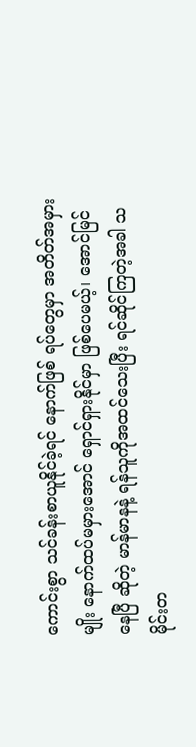ကောင်းစွာ သင်ခန်းစာယူနိုင်ခဲ့ရင် နောက်ဖြစ် ရပ်တွေမှာ အတိတ်အမှားမျိုး နောက်ထပ်မမှားအောင် ရှောင်ရှားနိုင်မှာ ဖြစ်ပေမယ့်၊ အောင်မြင်နေပြီ ဆိုတဲ့ မာန်မာနနဲ့ ရန်သူကိုအထင်သေးပြီး ရင်ဆိုင်ကြတဲ့အခါ သမိုင်းတ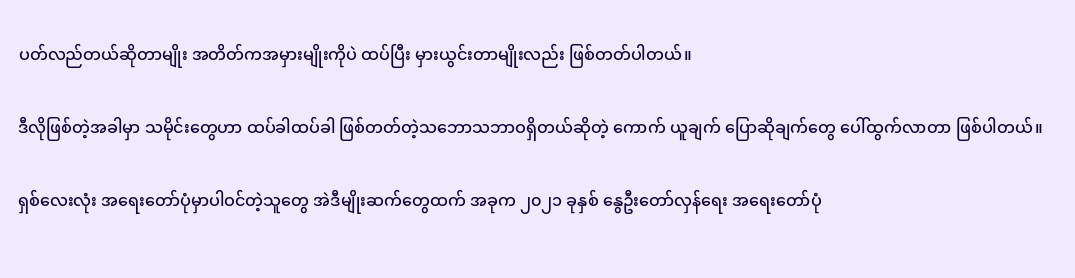ပတ်လည်တယ်ဆိုတာမျိုး အတိတ်ကအမှားမျိုးကိုပဲ ထပ်ပြီး မှားယွင်းတာမျိုးလည်း ဖြစ်တတ်ပါတယ်။

ဒီလိုဖြစ်တဲ့အခါမှာ သမိုင်းတွေဟာ ထပ်ခါထပ်ခါ ဖြစ်တတ်တဲ့သဘောသဘာဝရှိတယ်ဆိုတဲ့ ကောက် ယူချက် ပြောဆိုချက်တွေ ပေါ်ထွက်လာတာ ဖြစ်ပါတယ်။

ရှစ်လေးလုံး အရေးတော်ပုံမှာပါဝင်တဲ့သူတွေ အဲဒီမျိုးဆက်တွေထက် အခုက ၂၀၂၁ ခုနှစ် နွေဦးတော်လှန်ရေး အရေးတော်ပုံ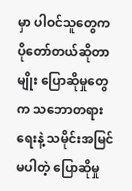မှာ ပါဝင်သူတွေက ပိုတော်တယ်ဆိုတာမျိုး ပြောဆိုမှုတွေက သဘောတရားရေးနဲ့ သမိုင်းအမြင်မပါတဲ့ ပြောဆိုမှု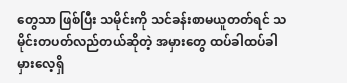တွေသာ ဖြစ်ပြီး သမိုင်းကို သင်ခန်းစာမယူတတ်ရင် သမိုင်းတပတ်လည်တယ်ဆိုတဲ့ အမှားတွေ ထပ်ခါထပ်ခါ မှားလေ့ရှိ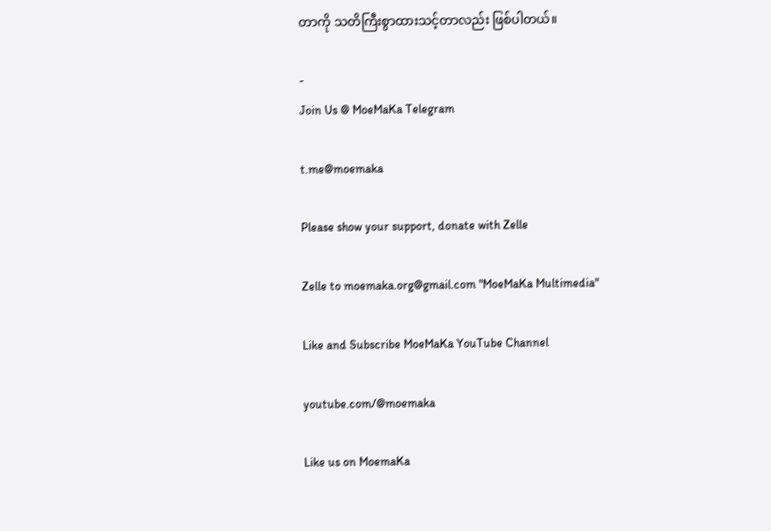တာကို သတိကြီးစွာထားသင့်တာလည်း ဖြစ်ပါတယ်။

-
Join Us @ MoeMaKa Telegram

t.me@moemaka

Please show your support, donate with Zelle

Zelle to moemaka.org@gmail.com "MoeMaKa Multimedia"

Like and Subscribe MoeMaKa YouTube Channel

youtube.com/@moemaka

Like us on MoemaKa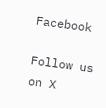Facebook

Follow us on X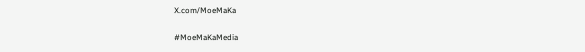X.com/MoeMaKa

#MoeMaKaMedia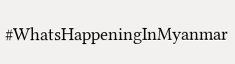#WhatsHappeningInMyanmar